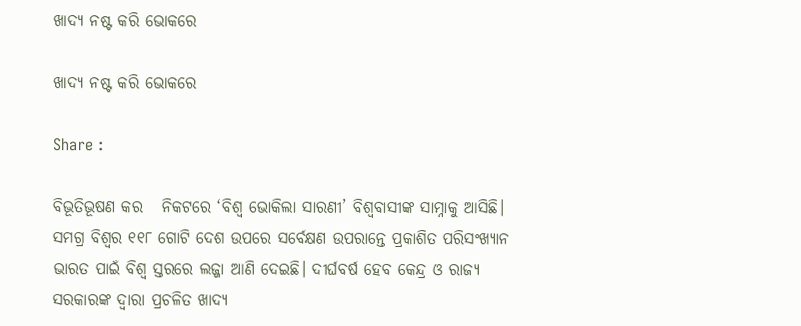ଖାଦ୍ୟ ନଷ୍ଟ କରି ଭୋକରେ

ଖାଦ୍ୟ ନଷ୍ଟ କରି ଭୋକରେ

Share :

ବିଭୂତିଭୂଷଣ କର   ନିକଟରେ ‘ବିଶ୍ୱ ଭୋକିଲା ସାରଣୀ’ ବିଶ୍ୱବାସୀଙ୍କ ସାମ୍ନାକୁ ଆସିଛି। ସମଗ୍ର ବିଶ୍ୱର ୧୧୮ ଗୋଟି ଦେଶ ଉପରେ ସର୍ବେକ୍ଷଣ ଉପରାନ୍ତେ ପ୍ରକାଶିତ ପରିସଂଖ୍ୟାନ ଭାରତ ପାଇଁ ବିଶ୍ୱ ସ୍ତରରେ ଲଜ୍ଜା ଆଣି ଦେଇଛି। ଦୀର୍ଘବର୍ଷ ହେବ କେନ୍ଦ୍ର ଓ ରାଜ୍ୟ ସରକାରଙ୍କ ଦ୍ୱାରା ପ୍ରଚଳିତ ଖାଦ୍ୟ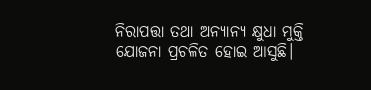ନିରାପତ୍ତା ତଥା ଅନ୍ୟାନ୍ୟ କ୍ଷୁଧା ମୁକ୍ତି ଯୋଜନା ପ୍ରଚଳିତ ହୋଇ ଆସୁଛି।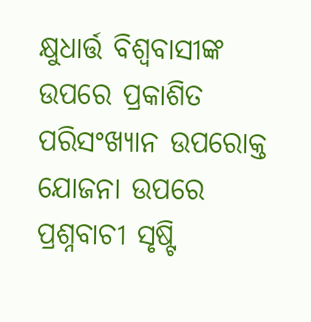କ୍ଷୁଧାର୍ତ୍ତ ବିଶ୍ୱବାସୀଙ୍କ ଉପରେ ପ୍ରକାଶିତ ପରିସଂଖ୍ୟାନ ଉପରୋକ୍ତ ଯୋଜନା ଉପରେ ପ୍ରଶ୍ନବାଚୀ ସୃଷ୍ଟି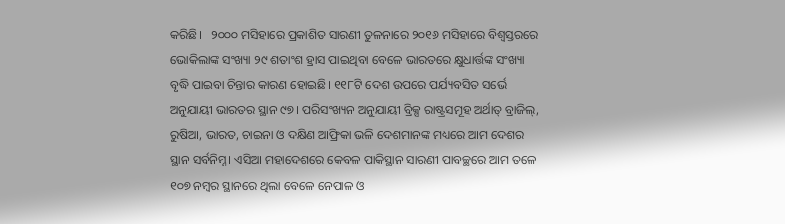କରିଛି।   ୨୦୦୦ ମସିହାରେ ପ୍ରକାଶିତ ସାରଣୀ ତୁଳନାରେ ୨୦୧୬ ମସିହାରେ ବିଶ୍ୱସ୍ତରରେ ଭୋକିଲାଙ୍କ ସଂଖ୍ୟା ୨୯ ଶତାଂଶ ହ୍ରାସ ପାଇଥିବା ବେଳେ ଭାରତରେ କ୍ଷୁଧାର୍ତ୍ତଙ୍କ ସଂଖ୍ୟା ବୃଦ୍ଧି ପାଇବା ଚିନ୍ତାର କାରଣ ହୋଇଛି। ୧୧୮ଟି ଦେଶ ଉପରେ ପର୍ଯ୍ୟବସିତ ସର୍ଭେ ଅନୁଯାୟୀ ଭାରତର ସ୍ଥାନ ୯୭। ପରିସଂଖ୍ୟନ ଅନୁଯାୟୀ ବ୍ରିକ୍ସ ରାଷ୍ଟ୍ରସମୂହ ଅର୍ଥାତ‌୍‍ ବ୍ରାଜିଲ‌୍‍, ରୁଷିଆ, ଭାରତ, ଚାଇନା ଓ ଦକ୍ଷିଣ ଆଫ୍ରିକା ଭଳି ଦେଶମାନଙ୍କ ମଧ୍ୟରେ ଆମ ଦେଶର ସ୍ଥାନ ସର୍ବନିମ୍ନ। ଏସିଆ ମହାଦେଶରେ କେବଳ ପାକିସ୍ଥାନ ସାରଣୀ ପାବଚ୍ଛରେ ଆମ ତଳେ ୧୦୭ ନମ୍ୱର ସ୍ଥାନରେ ଥିଲା ବେଳେ ନେପାଳ ଓ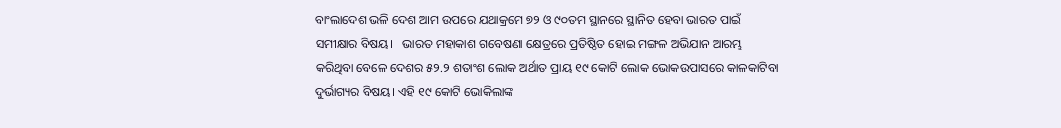ବାଂଲାଦେଶ ଭଳି ଦେଶ ଆମ ଉପରେ ଯଥାକ୍ରମେ ୭୨ ଓ ୯୦ତମ ସ୍ଥାନରେ ସ୍ଥାନିତ ହେବା ଭାରତ ପାଇଁ ସମୀକ୍ଷାର ବିଷୟ।   ଭାରତ ମହାକାଶ ଗବେଷଣା କ୍ଷେତ୍ରରେ ପ୍ରତିଷ୍ଠିତ ହୋଇ ମଙ୍ଗଳ ଅଭିଯାନ ଆରମ୍ଭ କରିଥିବା ବେଳେ ଦେଶର ୫୨.୨ ଶତାଂଶ ଲୋକ ଅର୍ଥାତ ପ୍ରାୟ ୧୯ କୋଟି ଲୋକ ଭୋକଉପାସରେ କାଳକାଟିବା ଦୁର୍ଭାଗ୍ୟର ବିଷୟ। ଏହି ୧୯ କୋଟି ଭୋକିଲାଙ୍କ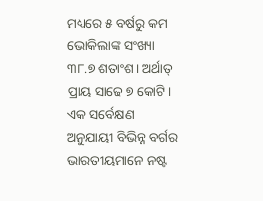ମଧ୍ୟରେ ୫ ବର୍ଷରୁ କମ ଭୋକିଲାଙ୍କ ସଂଖ୍ୟା ୩୮.୭ ଶତାଂଶ। ଅର୍ଥାତ‌୍‍ ପ୍ରାୟ ସାଢେ ୭ କୋଟି। ଏକ ସର୍ବେକ୍ଷଣ ଅନୁଯାୟୀ ବିଭିନ୍ନ ବର୍ଗର ଭାରତୀୟମାନେ ନଷ୍ଟ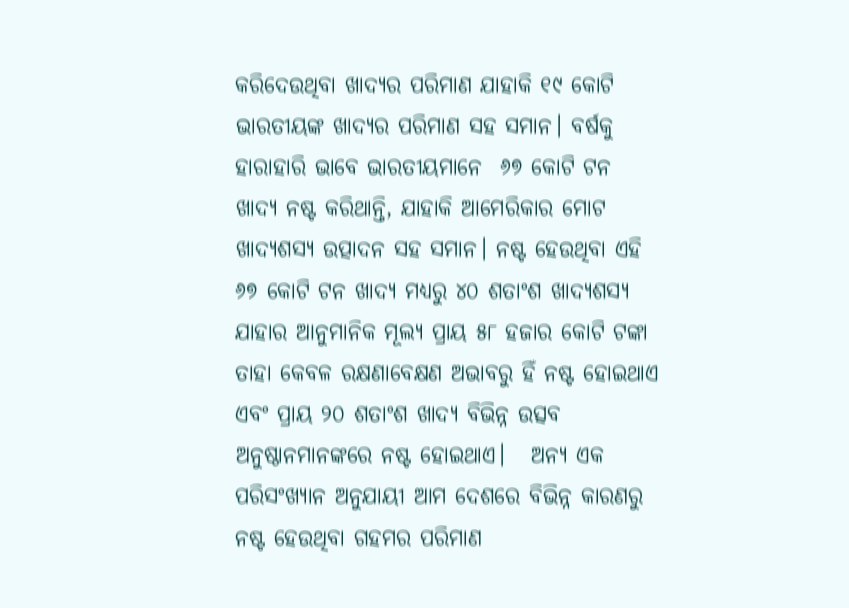କରିଦେଉଥିବା ଖାଦ୍ୟର ପରିମାଣ ଯାହାକି ୧୯ କୋଟି ଭାରତୀୟଙ୍କ ଖାଦ୍ୟର ପରିମାଣ ସହ ସମାନ। ବର୍ଷକୁ ହାରାହାରି ଭାବେ ଭାରତୀୟମାନେ  ୬୭ କୋଟି ଟନ ଖାଦ୍ୟ ନଷ୍ଟ କରିଥାନ୍ତି, ଯାହାକି ଆମେରିକାର ମୋଟ ଖାଦ୍ୟଶସ୍ୟ ଉତ୍ପାଦନ ସହ ସମାନ। ନଷ୍ଟ ହେଉଥିବା ଏହି ୬୭ କୋଟି ଟନ ଖାଦ୍ୟ ମଧ୍ୟରୁ ୪୦ ଶତାଂଶ ଖାଦ୍ୟଶସ୍ୟ ଯାହାର ଆନୁମାନିକ ମୂଲ୍ୟ ପ୍ରାୟ ୫୮ ହଜାର କୋଟି ଟଙ୍କା ତାହା କେବଳ ରକ୍ଷଣାବେକ୍ଷଣ ଅଭାବରୁ ହିଁ ନଷ୍ଟ ହୋଇଥାଏ ଏବଂ ପ୍ରାୟ ୨୦ ଶତାଂଶ ଖାଦ୍ୟ ବିଭିନ୍ନ ଉତ୍ସବ ଅନୁଷ୍ଠାନମାନଙ୍କରେ ନଷ୍ଟ ହୋଇଥାଏ।   ଅନ୍ୟ ଏକ ପରିସଂଖ୍ୟାନ ଅନୁଯାୟୀ ଆମ ଦେଶରେ ବିଭିନ୍ନ କାରଣରୁ ନଷ୍ଟ ହେଉଥିବା ଗହମର ପରିମାଣ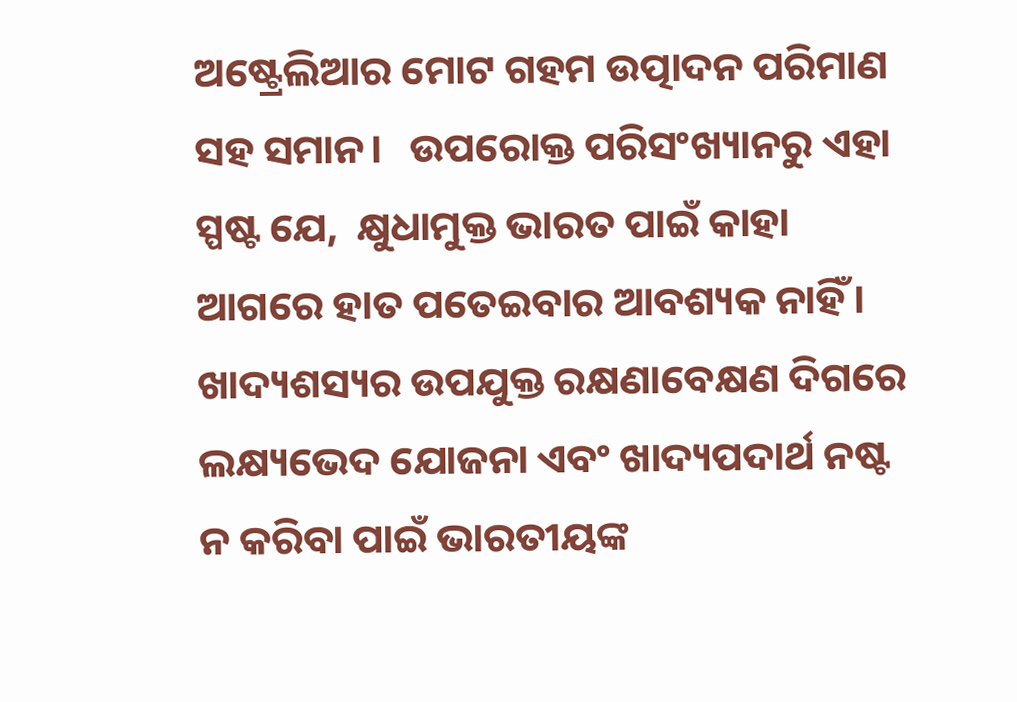ଅଷ୍ଟ୍ରେଲିଆର ମୋଟ ଗହମ ଉତ୍ପାଦନ ପରିମାଣ ସହ ସମାନ।   ଉପରୋକ୍ତ ପରିସଂଖ୍ୟାନରୁ ଏହା ସ୍ପଷ୍ଟ ଯେ,  କ୍ଷୁଧାମୁକ୍ତ ଭାରତ ପାଇଁ କାହା ଆଗରେ ହାତ ପତେଇବାର ଆବଶ୍ୟକ ନାହିଁ। ଖାଦ୍ୟଶସ୍ୟର ଉପଯୁକ୍ତ ରକ୍ଷଣାବେକ୍ଷଣ ଦିଗରେ ଲକ୍ଷ୍ୟଭେଦ ଯୋଜନା ଏବଂ ଖାଦ୍ୟପଦାର୍ଥ ନଷ୍ଟ ନ କରିବା ପାଇଁ ଭାରତୀୟଙ୍କ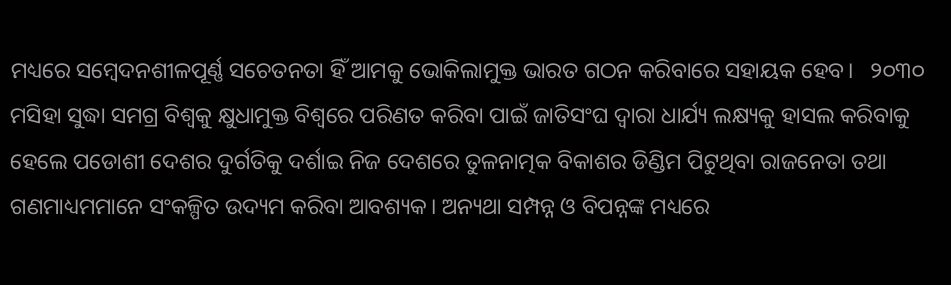ମଧ୍ୟରେ ସମ୍ୱେଦନଶୀଳପୂର୍ଣ୍ଣ ସଚେତନତା ହିଁ ଆମକୁ ଭୋକିଲାମୁକ୍ତ ଭାରତ ଗଠନ କରିବାରେ ସହାୟକ ହେବ।   ୨୦୩୦ ମସିହା ସୁଦ୍ଧା ସମଗ୍ର ବିଶ୍ୱକୁ କ୍ଷୁଧାମୁକ୍ତ ବିଶ୍ୱରେ ପରିଣତ କରିବା ପାଇଁ ଜାତିସଂଘ ଦ୍ୱାରା ଧାର୍ଯ୍ୟ ଲକ୍ଷ୍ୟକୁ ହାସଲ କରିବାକୁ ହେଲେ ପଡୋଶୀ ଦେଶର ଦୁର୍ଗତିକୁ ଦର୍ଶାଇ ନିଜ ଦେଶରେ ତୁଳନାତ୍ମକ ବିକାଶର ଡିଣ୍ଡିମ ପିଟୁଥିବା ରାଜନେତା ତଥା ଗଣମାଧ୍ୟମମାନେ ସଂକଳ୍ପିତ ଉଦ୍ୟମ କରିବା ଆବଶ୍ୟକ। ଅନ୍ୟଥା ସମ୍ପନ୍ନ ଓ ବିପନ୍ନଙ୍କ ମଧ୍ୟରେ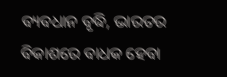ବ୍ୟବଧାନ ବୃଦ୍ଧି, ଭାରତର ବିକାଶରେ ବାଧକ ହେବା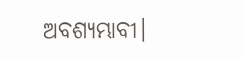ଅବଶ୍ୟମ୍ଭାବୀ।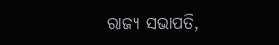ରାଜ୍ୟ ସଭାପତି,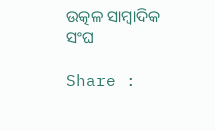ଉତ୍କଳ ସାମ୍ୱାଦିକ ସଂଘ

Share :